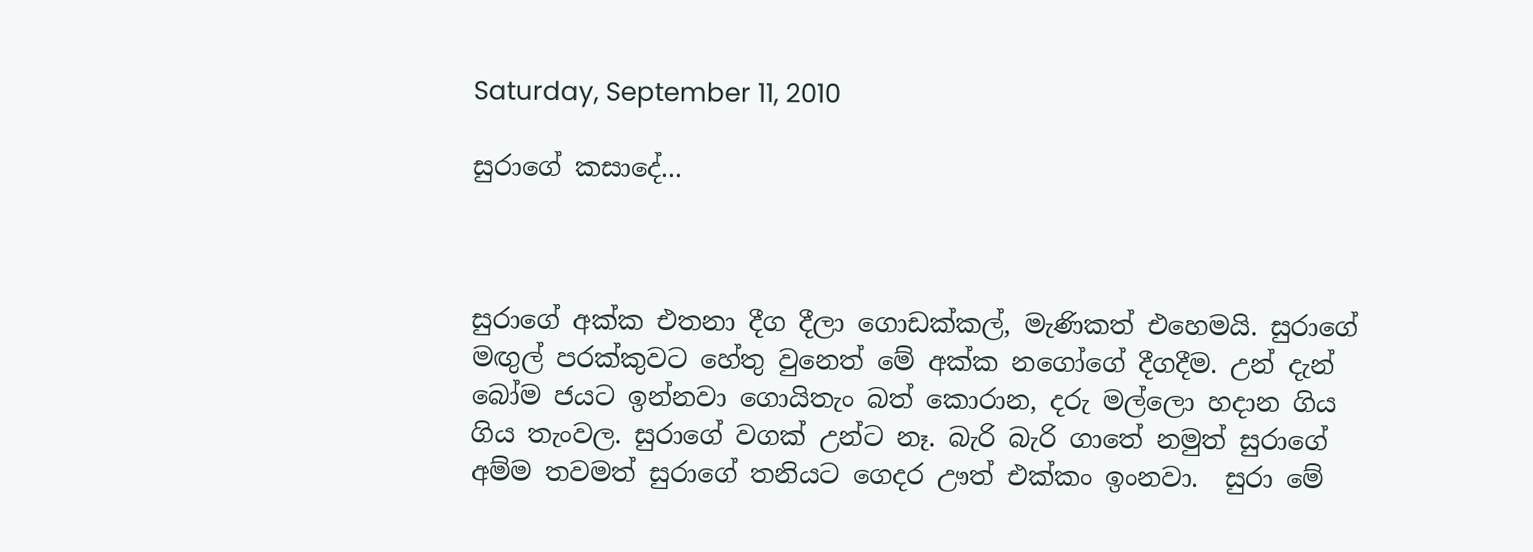Saturday, September 11, 2010

සුරාගේ කසාදේ...



සුරාගේ අක්ක එතනා දීග දීලා ගොඩක්කල්, මැණිකත් එහෙමයි. සුරාගේ මඟුල් පරක්කුවට හේතු වුනෙත් මේ අක්ක නගෝගේ දීගදීම. උන් දැන් බෝම ජයට ඉන්නවා ගොයිතැං බත් කොරාන, දරු මල්ලො හදාන ගිය ගිය තැංවල. සුරාගේ වගක් උන්ට නෑ. බැරි බැරි ගාතේ නමුත් සුරාගේ අම්ම තවමත් සුරාගේ තනියට ගෙදර ඌත් එක්කං ඉංනවා.  සුරා මේ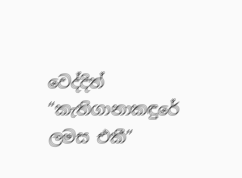වෙද්දිත් “කැතිගානාකඳුරේ ලමස එකී”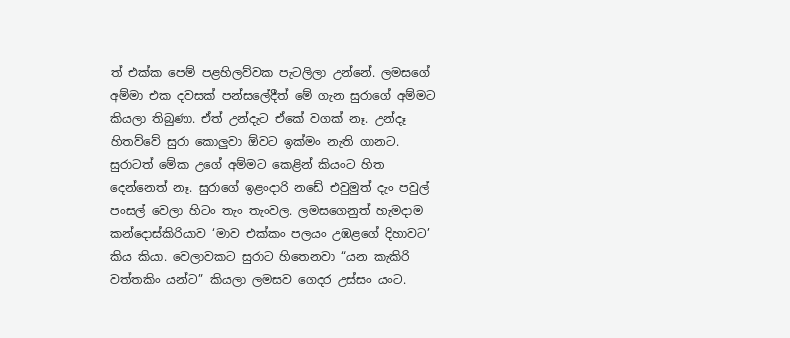ත් එක්ක පෙම් පළහිලව්වක පැටලිලා උන්නේ. ලමසගේ අම්මා එක දවසක් පන්සලේදීත් මේ ගැන සුරාගේ අම්මට කියලා තිබුණා. ඒත් උන්දැට ඒකේ වගක් නෑ. උන්දෑ හිතව්වේ සුරා කොලුවා ඕවට ඉක්මං නැති ගානට.
සුරාටත් මේක උගේ අම්මට කෙළින් කියංට හිත දෙන්නෙත් නෑ. සුරාගේ ඉළංදාරි නඩේ එවුමුත් දැං පවුල් පංසල් වෙලා හිටං තැං තැංවල. ලමසගෙනුත් හැමදාම කන්දොස්කිරියාව ‘මාව එක්කං පලයං උඹළගේ දිහාවට’ කිය කියා. වෙලාවකට සුරාට හිතෙනවා “යන කැකිරි වත්තකිං යන්ට” කියලා ලමසව ගෙදර උස්සං යංට.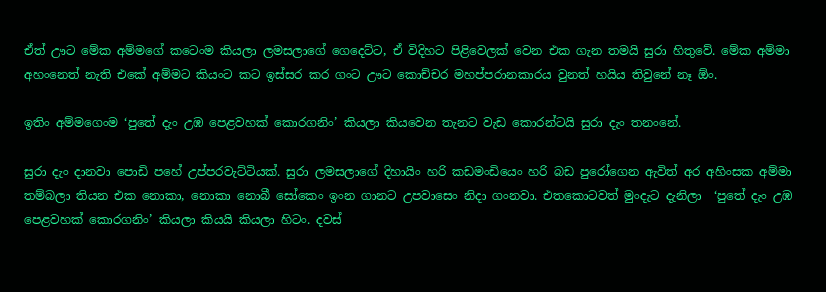ඒත් ඌට මේක අම්මගේ කටෙංම කියලා ලමසලාගේ ගෙදෙට්ට, ඒ විදිහට පිළිවෙලක් වෙන එක ගැන තමයි සුරා හිතුවේ. මේක අම්මා අහංනෙත් නැති එකේ අම්මට කියංට කට ඉස්සර කර ගංට ඌට කොච්චර මහප්පරානකාරය වුනත් හයිය තිවුනේ නෑ ඕං.

ඉතිං අම්මගෙංම ‘පුතේ දැං උඹ පෙළවහක් කොරගනිං’ කියලා කියවෙන තැනට වැඩ කොරන්ටයි සුරා දැං තනංනේ.

සුරා දැං දානවා පොඩි පහේ උප්පරවැට්ටියක්. සුරා ලමසලාගේ දිහායිං හරි කඩමංඩියෙං හරි බඩ පුරෝගෙන ඇවිත් අර අහිංසක අම්මා තම්බලා තියන එක නොකා, නොකා නොබී සෝකෙං ඉංන ගානට උපවාසෙං නිදා ගංනවා. එතකොටවත් මුංදැට දැනිලා  ‘පුතේ දැං උඹ පෙළවහක් කොරගනිං’ කියලා කියයි කියලා හිටං. දවස්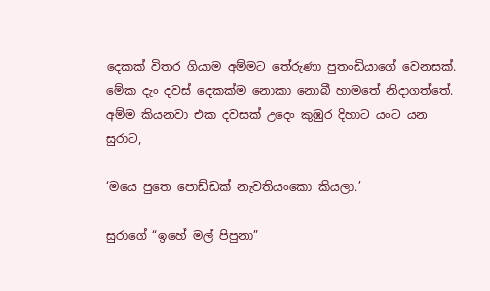දෙකක් විතර ගියාම අම්මට තේරුණා පුතංඩියාගේ වෙනසක්. මේක දැං ‍දවස් දෙකක්ම නොකා නොබී හාමතේ නිදාගත්තේ. අම්ම කියනවා එක දවසක් උදෙං කුඹුර දිහාට යංට යන සුරාට,

‘මයෙ පු‍තෙ පොඩ්ඩක් නැවතියංකො කියලා.’

සුරාගේ “ඉහේ මල් පිපුනා”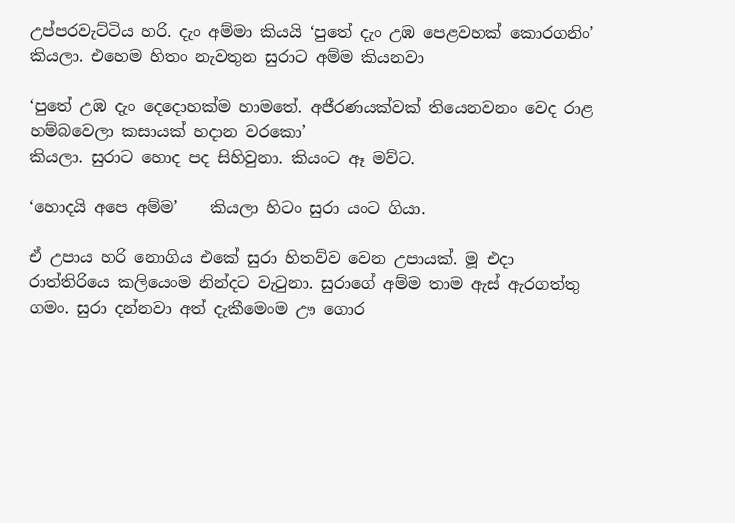උප්පරවැට්ටිය හරි. දැං අම්මා කියයි ‘පුතේ දැං උඹ පෙළවහක් කොරගනිං’ කියලා. එහෙම හිතං නැවතුන සුරාට අම්ම කියනවා

‘පුතේ උඹ දැං දෙදොහක්ම හාමතේ. අජීරණයක්වක් තියෙනවනං වෙද රාළ හම්බවෙලා කසායක් හදාන වරකො’
කියලා. සුරාට හොද පද සිහිවුනා. කියංට ඈ මව්ට.

‘හොදයි අපෙ අම්ම’    කියලා හිටං සුරා යංට ගියා.

ඒ උපාය හරි නොගිය එකේ සුරා හිතව්ව වෙන උපායක්. මූ එදා රාත්තිරියෙ කලියෙංම නින්දට වැටුනා. සුරාගේ අම්ම තාම ඇස් ඇරගත්තු ගමං. සුරා දන්නවා අත් දැකීමෙංම ඌ ගොර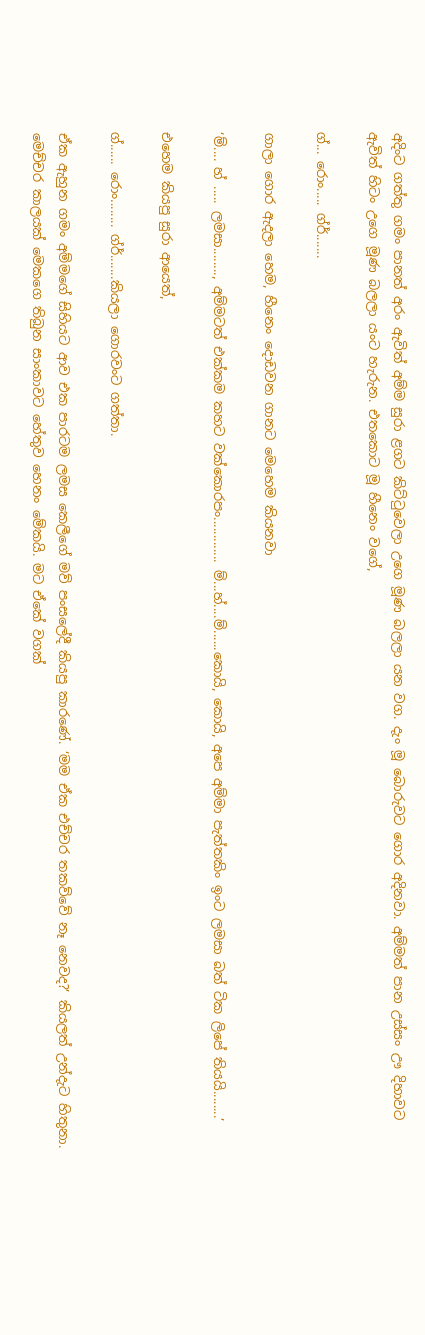අදිංට ගත්තු ගමං පානත් අරං ඇවිත් අම්ම සුරා ළගට කිට්ටුවෙලා උගෙ මූණ බලලා යන වග. දැං මූ බොරුවට ගොර අදිනවා. අම්මත් පාන උස්සං ඌ දිහාවට ඇවිත් හිටං උගෙ මූණ බලලා යංට හැරුන. එතකොට මූ හීනෙං වගේ,

ග්... රොං..... ග්ර්.......

ගාලා ගොර ඇදලා හෙම, හීනෙං දොඩවන ගානට මෙහෙම කියනවා

‘ම්.... හ් ..... ලමසා........, අම්මටත් එක්කම කහට වක්කොරපං............. ම්...හ්....ම්......කොයි, කොයි, අපෙ අම්මා පැත්තකිං ඉංට ලමසා බත් ටික ලිපේ තියයි........’

එහෙම කියපු සුරා ආයෙත්,

ග්...... රොං........ ග්ර්.......කියලා ගොරවංට ගත්තා.

ඒක ඇහුන ගමං අම්මගේ සිහියට ආව එක පාරටම ලමස කෙලීගේ මව් පංසලේදී කියපු කාරණේ. ‘මම ඒක එච්චර තකව්වේ නෑ නෙවද?’ කියලත් උන්දැට හිතුනා. මෙච්චර කාලයක් මෙකගෙ තිබුන සාංකාවට හේතුව හෙනං මේකයි. මට ඒකේ වගක්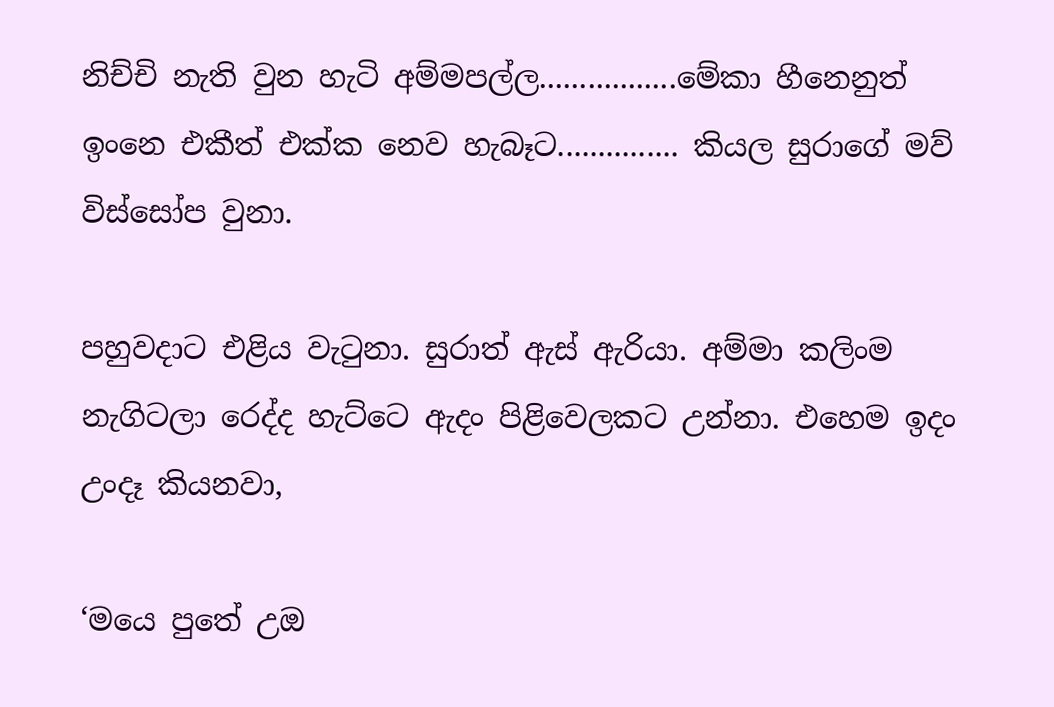නිච්චි නැති වුන හැටි අම්මපල්ල.................මේකා හීනෙනුත් ඉංනෙ එකීත් එක්ක නෙව හැබෑට............... කියල සුරාගේ මව් විස්සෝප වුනා.

පහුවදාට එළිය වැටුනා. සුරාත් ඇස් ඇරියා. අම්මා කලිංම නැගිටලා රෙද්ද හැට්ටෙ ඇදං පිළිවෙලකට උන්නා. එහෙම ඉදං උංදෑ කියනවා,

‘මයෙ පුතේ උඔ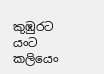කුඹුරට යංට කලියෙං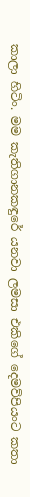කාලා හිටිං. මම කැතිගානකඳුරේ යනවා ලමසා එකිගේ දෙමව්පියංට කතා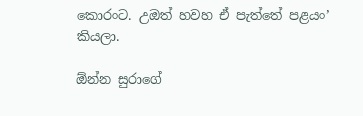කොරංට. උඔත් හවහ ඒ පැත්තේ පළයං’  කියලා.

ඕන්න සුරාගේ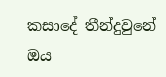කසාදේ තීන්දුවුනේ ඔය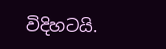විදිහටයි.